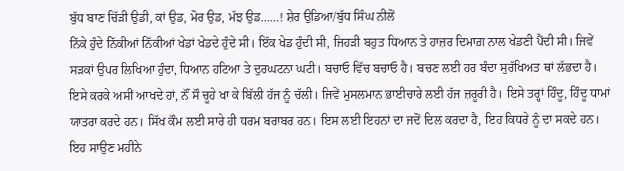ਬੁੱਧ ਬਾਣ ਚਿੱੜੀ ਉਡੀ, ਕਾਂ ਉਡ, ਮੋਰ ਉਡ, ਮੱਝ ਉਡ……! ਸ਼ੇਰ ਉਡਿਆ/ਬੁੱਧ ਸਿੰਘ ਨੀਲੋਂ
ਨਿੱਕੇ ਹੁੰਦੇ ਨਿੱਕੀਆਂ ਨਿੱਕੀਆਂ ਖੇਡਾਂ ਖੇਡਦੇ ਹੁੰਦੇ ਸੀ। ਇੱਕ ਖੇਡ ਹੁੰਦੀ ਸੀ, ਜਿਹੜੀ ਬਹੁਤ ਧਿਆਨ ਤੇ ਹਾਜ਼ਰ ਦਿਮਾਗ਼ ਨਾਲ ਖੇਡਣੀ ਪੈਂਦੀ ਸੀ। ਜਿਵੇਂ ਸੜਕਾਂ ਉਪਰ ਲਿਖਿਆ ਹੁੰਦਾ, ਧਿਆਨ ਹਟਿਆ ਤੇ ਦੁਰਘਟਨਾ ਘਟੀ। ਬਚਾਓ ਵਿੱਚ ਬਚਾਓ ਹੈ। ਬਚਣ ਲਈ ਹਰ ਬੰਦਾ ਸੁਰੱਖਿਅਤ ਥਾਂ ਲੱਭਦਾ ਹੈ। ਇਸੇ ਕਰਕੇ ਅਸੀਂ ਆਖਦੇ ਹਾਂ, ਨੌਂ ਸੌ ਚੂਹੇ ਖਾ ਕੇ ਬਿੱਲੀ ਹੱਜ ਨੂੰ ਚੱਲੀ। ਜਿਵੇਂ ਮੁਸਲਮਾਨ ਭਾਈਚਾਰੇ ਲਈ ਹੱਜ ਜ਼ਰੂਰੀ ਹੈ। ਇਸੇ ਤਰ੍ਹਾਂ ਹਿੰਦੂ, ਹਿੰਦੂ ਧਾਮਾਂ ਯਾਤਰਾ ਕਰਦੇ ਹਨ। ਸਿੱਖ ਕੌਮ ਲਈ ਸਾਰੇ ਹੀ ਧਰਮ ਬਰਾਬਰ ਹਨ। ਇਸ ਲਈ ਇਹਨਾਂ ਦਾ ਜਦੋਂ ਦਿਲ ਕਰਦਾ ਹੈ, ਇਹ ਕਿਧਰੇ ਨੂੰ ਦਾ ਸਕਦੇ ਹਨ। ਇਹ ਸਾਉਣ ਮਹੀਨੇ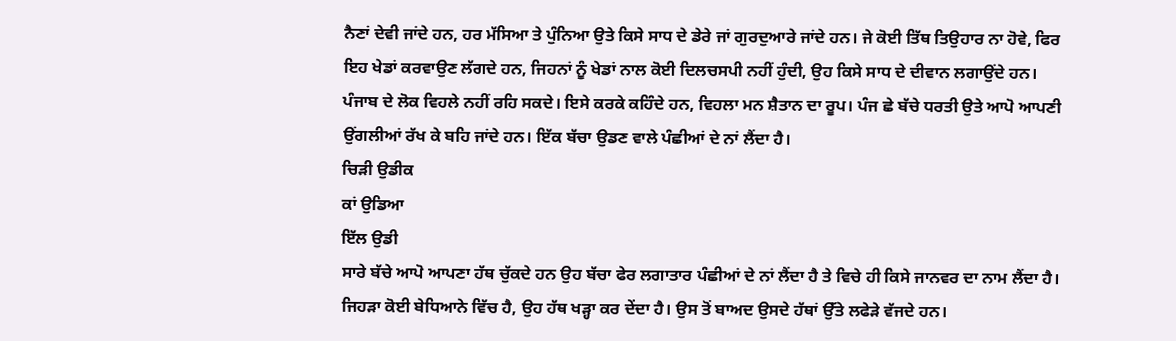ਨੈਣਾਂ ਦੇਵੀ ਜਾਂਦੇ ਹਨ, ਹਰ ਮੱਸਿਆ ਤੇ ਪੁੰਨਿਆ ਉਤੇ ਕਿਸੇ ਸਾਧ ਦੇ ਡੇਰੇ ਜਾਂ ਗੁਰਦੁਆਰੇ ਜਾਂਦੇ ਹਨ। ਜੇ ਕੋਈ ਤਿੱਥ ਤਿਉਹਾਰ ਨਾ ਹੋਵੇ, ਫਿਰ ਇਹ ਖੇਡਾਂ ਕਰਵਾਉਣ ਲੱਗਦੇ ਹਨ, ਜਿਹਨਾਂ ਨੂੰ ਖੇਡਾਂ ਨਾਲ ਕੋਈ ਦਿਲਚਸਪੀ ਨਹੀਂ ਹੁੰਦੀ, ਉਹ ਕਿਸੇ ਸਾਧ ਦੇ ਦੀਵਾਨ ਲਗਾਉਂਦੇ ਹਨ। ਪੰਜਾਬ ਦੇ ਲੋਕ ਵਿਹਲੇ ਨਹੀਂ ਰਹਿ ਸਕਦੇ। ਇਸੇ ਕਰਕੇ ਕਹਿੰਦੇ ਹਨ, ਵਿਹਲਾ ਮਨ ਸ਼ੈਤਾਨ ਦਾ ਰੂਪ। ਪੰਜ ਛੇ ਬੱਚੇ ਧਰਤੀ ਉਤੇ ਆਪੋ ਆਪਣੀ ਉਂਗਲੀਆਂ ਰੱਖ ਕੇ ਬਹਿ ਜਾਂਦੇ ਹਨ। ਇੱਕ ਬੱਚਾ ਉਡਣ ਵਾਲੇ ਪੰਛੀਆਂ ਦੇ ਨਾਂ ਲੈਂਦਾ ਹੈ।
ਚਿੜੀ ਉਡੀਕ
ਕਾਂ ਉਡਿਆ
ਇੱਲ ਉਡੀ
ਸਾਰੇ ਬੱਚੇ ਆਪੋ ਆਪਣਾ ਹੱਥ ਚੁੱਕਦੇ ਹਨ ਉਹ ਬੱਚਾ ਫੇਰ ਲਗਾਤਾਰ ਪੰਛੀਆਂ ਦੇ ਨਾਂ ਲੈਂਦਾ ਹੈ ਤੇ ਵਿਚੇ ਹੀ ਕਿਸੇ ਜਾਨਵਰ ਦਾ ਨਾਮ ਲੈਂਦਾ ਹੈ। ਜਿਹੜਾ ਕੋਈ ਬੇਧਿਆਨੇ ਵਿੱਚ ਹੈ, ਉਹ ਹੱਥ ਖੜ੍ਹਾ ਕਰ ਦੇਂਦਾ ਹੈ। ਉਸ ਤੋਂ ਬਾਅਦ ਉਸਦੇ ਹੱਥਾਂ ਉੱਤੇ ਲਫੇੜੇ ਵੱਜਦੇ ਹਨ।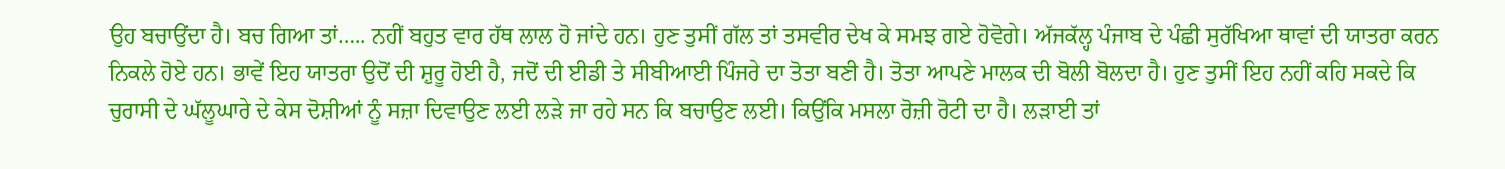ਉਹ ਬਚਾਉਂਦਾ ਹੈ। ਬਚ ਗਿਆ ਤਾਂ….. ਨਹੀਂ ਬਹੁਤ ਵਾਰ ਹੱਥ ਲਾਲ ਹੋ ਜਾਂਦੇ ਹਨ। ਹੁਣ ਤੁਸੀਂ ਗੱਲ ਤਾਂ ਤਸਵੀਰ ਦੇਖ ਕੇ ਸਮਝ ਗਏ ਹੋਵੋਗੇ। ਅੱਜਕੱਲ੍ਹ ਪੰਜਾਬ ਦੇ ਪੰਛੀ ਸੁਰੱਖਿਆ ਥਾਵਾਂ ਦੀ ਯਾਤਰਾ ਕਰਨ ਨਿਕਲੇ ਹੋਏ ਹਨ। ਭਾਵੇਂ ਇਹ ਯਾਤਰਾ ਉਦੋਂ ਦੀ ਸ਼ੁਰੂ ਹੋਈ ਹੈ, ਜਦੋਂ ਦੀ ਈਡੀ ਤੇ ਸੀਬੀਆਈ ਪਿੰਜਰੇ ਦਾ ਤੋਤਾ ਬਣੀ ਹੈ। ਤੋਤਾ ਆਪਣੇ ਮਾਲਕ ਦੀ ਬੋਲੀ ਬੋਲਦਾ ਹੈ। ਹੁਣ ਤੁਸੀਂ ਇਹ ਨਹੀਂ ਕਹਿ ਸਕਦੇ ਕਿ ਚੁਰਾਸੀ ਦੇ ਘੱਲੂਘਾਰੇ ਦੇ ਕੇਸ ਦੋਸ਼ੀਆਂ ਨੂੰ ਸਜ਼ਾ ਦਿਵਾਉਣ ਲਈ ਲੜੇ ਜਾ ਰਹੇ ਸਨ ਕਿ ਬਚਾਉਣ ਲਈ। ਕਿਉਂਕਿ ਮਸਲਾ ਰੋਜ਼ੀ ਰੋਟੀ ਦਾ ਹੈ। ਲੜਾਈ ਤਾਂ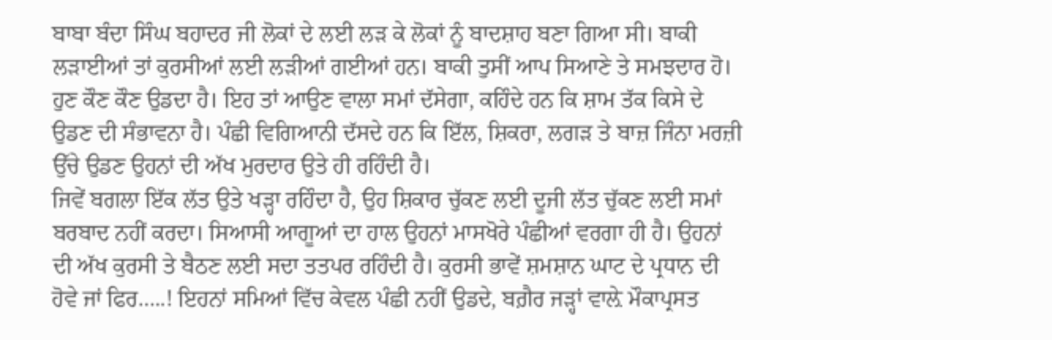ਬਾਬਾ ਬੰਦਾ ਸਿੰਘ ਬਹਾਦਰ ਜੀ ਲੋਕਾਂ ਦੇ ਲਈ ਲੜ ਕੇ ਲੋਕਾਂ ਨੂੰ ਬਾਦਸ਼ਾਹ ਬਣਾ ਗਿਆ ਸੀ। ਬਾਕੀ ਲੜਾਈਆਂ ਤਾਂ ਕੁਰਸੀਆਂ ਲਈ ਲੜੀਆਂ ਗਈਆਂ ਹਨ। ਬਾਕੀ ਤੁਸੀਂ ਆਪ ਸਿਆਣੇ ਤੇ ਸਮਝਦਾਰ ਹੋ। ਹੁਣ ਕੌਣ ਕੌਣ ਉਡਦਾ ਹੈ। ਇਹ ਤਾਂ ਆਉਣ ਵਾਲਾ ਸਮਾਂ ਦੱਸੇਗਾ, ਕਹਿੰਦੇ ਹਨ ਕਿ ਸ਼ਾਮ ਤੱਕ ਕਿਸੇ ਦੇ ਉਡਣ ਦੀ ਸੰਭਾਵਨਾ ਹੈ। ਪੰਛੀ ਵਿਗਿਆਨੀ ਦੱਸਦੇ ਹਨ ਕਿ ਇੱਲ, ਸ਼ਿਕਰਾ, ਲਗੜ ਤੇ ਬਾਜ਼ ਜਿੰਨਾ ਮਰਜ਼ੀ ਉੱਚੇ ਉਡਣ ਉਹਨਾਂ ਦੀ ਅੱਖ ਮੁਰਦਾਰ ਉਤੇ ਹੀ ਰਹਿੰਦੀ ਹੈ।
ਜਿਵੇਂ ਬਗਲਾ ਇੱਕ ਲੱਤ ਉਤੇ ਖੜ੍ਹਾ ਰਹਿੰਦਾ ਹੈ, ਉਹ ਸ਼ਿਕਾਰ ਚੁੱਕਣ ਲਈ ਦੂਜੀ ਲੱਤ ਚੁੱਕਣ ਲਈ ਸਮਾਂ ਬਰਬਾਦ ਨਹੀਂ ਕਰਦਾ। ਸਿਆਸੀ ਆਗੂਆਂ ਦਾ ਹਾਲ ਉਹਨਾਂ ਮਾਸਖੋਰੇ ਪੰਛੀਆਂ ਵਰਗਾ ਹੀ ਹੈ। ਉਹਨਾਂ ਦੀ ਅੱਖ ਕੁਰਸੀ ਤੇ ਬੈਠਣ ਲਈ ਸਦਾ ਤਤਪਰ ਰਹਿੰਦੀ ਹੈ। ਕੁਰਸੀ ਭਾਵੇਂ ਸ਼ਮਸ਼ਾਨ ਘਾਟ ਦੇ ਪ੍ਰਧਾਨ ਦੀ ਹੋਵੇ ਜਾਂ ਫਿਰ…..! ਇਹਨਾਂ ਸਮਿਆਂ ਵਿੱਚ ਕੇਵਲ ਪੰਛੀ ਨਹੀਂ ਉਡਦੇ, ਬਗ਼ੈਰ ਜੜ੍ਹਾਂ ਵਾਲ਼ੇ ਮੌਕਾਪ੍ਰਸਤ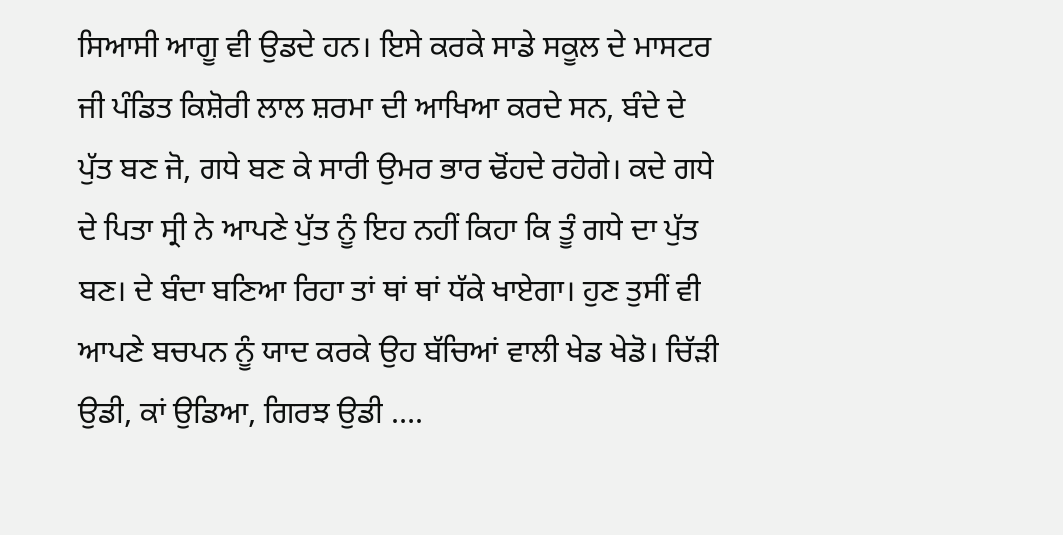ਸਿਆਸੀ ਆਗੂ ਵੀ ਉਡਦੇ ਹਨ। ਇਸੇ ਕਰਕੇ ਸਾਡੇ ਸਕੂਲ ਦੇ ਮਾਸਟਰ ਜੀ ਪੰਡਿਤ ਕਿਸ਼ੋਰੀ ਲਾਲ ਸ਼ਰਮਾ ਦੀ ਆਖਿਆ ਕਰਦੇ ਸਨ, ਬੰਦੇ ਦੇ ਪੁੱਤ ਬਣ ਜੋ, ਗਧੇ ਬਣ ਕੇ ਸਾਰੀ ਉਮਰ ਭਾਰ ਢੋਂਹਦੇ ਰਹੋਗੇ। ਕਦੇ ਗਧੇ ਦੇ ਪਿਤਾ ਸ੍ਰੀ ਨੇ ਆਪਣੇ ਪੁੱਤ ਨੂੰ ਇਹ ਨਹੀਂ ਕਿਹਾ ਕਿ ਤੂੰ ਗਧੇ ਦਾ ਪੁੱਤ ਬਣ। ਦੇ ਬੰਦਾ ਬਣਿਆ ਰਿਹਾ ਤਾਂ ਥਾਂ ਥਾਂ ਧੱਕੇ ਖਾਏਗਾ। ਹੁਣ ਤੁਸੀਂ ਵੀ ਆਪਣੇ ਬਚਪਨ ਨੂੰ ਯਾਦ ਕਰਕੇ ਉਹ ਬੱਚਿਆਂ ਵਾਲੀ ਖੇਡ ਖੇਡੋ। ਚਿੱੜੀ ਉਡੀ, ਕਾਂ ਉਡਿਆ, ਗਿਰਝ ਉਡੀ ….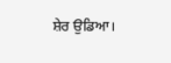ਸ਼ੇਰ ਉਡਿਆ।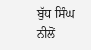ਬੁੱਧ ਸਿੰਘ ਨੀਲੋਂ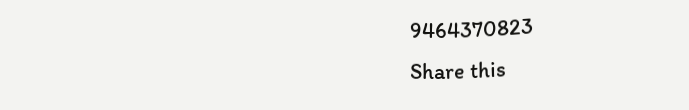9464370823
Share this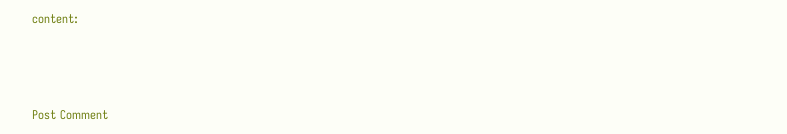content:



Post Comment